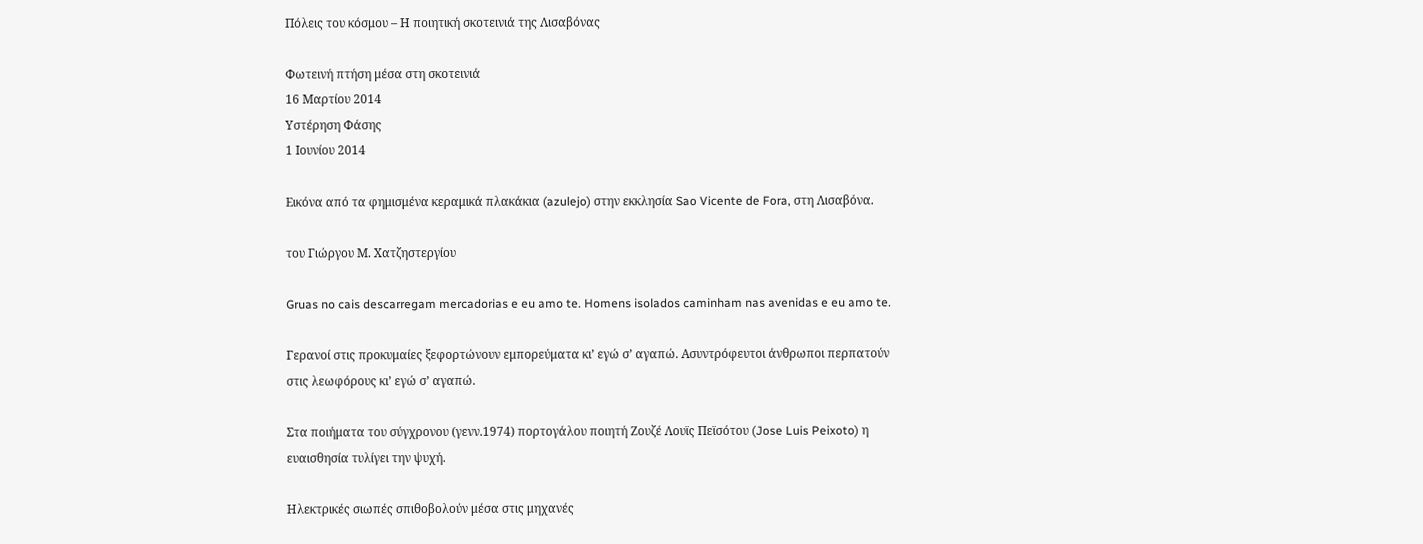Πόλεις του κόσμου – Η ποιητική σκοτεινιά της Λισαβόνας

Φωτεινή πτήση μέσα στη σκοτεινιά
16 Μαρτίου 2014
Υστέρηση Φάσης
1 Ιουνίου 2014

Εικόνα από τα φημισμένα κεραμικά πλακάκια (azulejo) στην εκκλησία Sao Vicente de Fora, στη Λισαβόνα.

του Γιώργου Μ. Χατζηστεργίου

Gruas no cais descarregam mercadorias e eu amo te. Homens isolados caminham nas avenidas e eu amo te.

Γερανοί στις προκυμαίες ξεφορτώνουν εμπορεύματα κι’ εγώ σ’ αγαπώ. Ασυντρόφευτοι άνθρωποι περπατούν στις λεωφόρους κι’ εγώ σ’ αγαπώ.

Στα ποιήματα του σύγχρονου (γενν.1974) πορτογάλου ποιητή Ζουζέ Λουϊς Πεϊσότου (Jose Luis Peixoto) η ευαισθησία τυλίγει την ψυχή.

Ηλεκτρικές σιωπές σπιθοβολούν μέσα στις μηχανές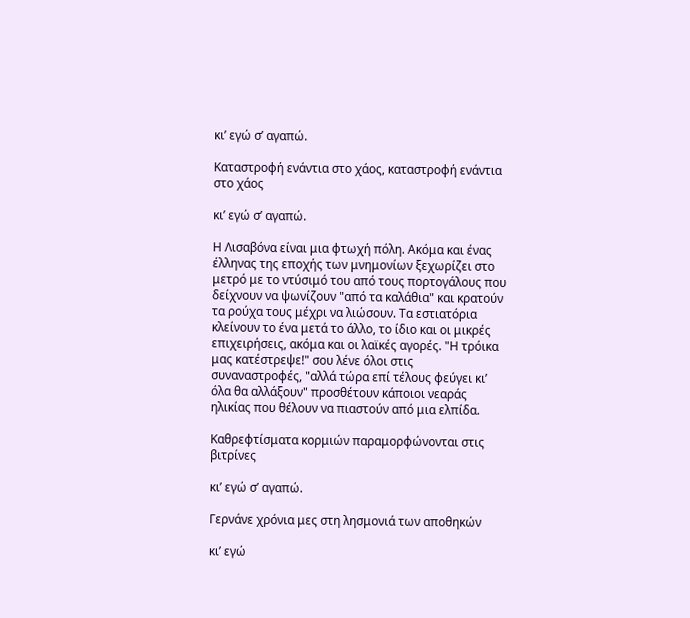κι’ εγώ σ’ αγαπώ.

Καταστροφή ενάντια στο χάος, καταστροφή ενάντια στο χάος

κι’ εγώ σ’ αγαπώ.

Η Λισαβόνα είναι μια φτωχή πόλη. Ακόμα και ένας έλληνας της εποχής των μνημονίων ξεχωρίζει στο μετρό με το ντύσιμό του από τους πορτογάλους που δείχνουν να ψωνίζουν "από τα καλάθια" και κρατούν τα ρούχα τους μέχρι να λιώσουν. Τα εστιατόρια κλείνουν το ένα μετά το άλλο, το ίδιο και οι μικρές επιχειρήσεις, ακόμα και οι λαϊκές αγορές. "Η τρόικα μας κατέστρεψε!" σου λένε όλοι στις συναναστροφές, "αλλά τώρα επί τέλους φεύγει κι’ όλα θα αλλάξουν" προσθέτουν κάποιοι νεαράς ηλικίας που θέλουν να πιαστούν από μια ελπίδα.

Καθρεφτίσματα κορμιών παραμορφώνονται στις βιτρίνες

κι’ εγώ σ’ αγαπώ.

Γερνάνε χρόνια μες στη λησμονιά των αποθηκών

κι’ εγώ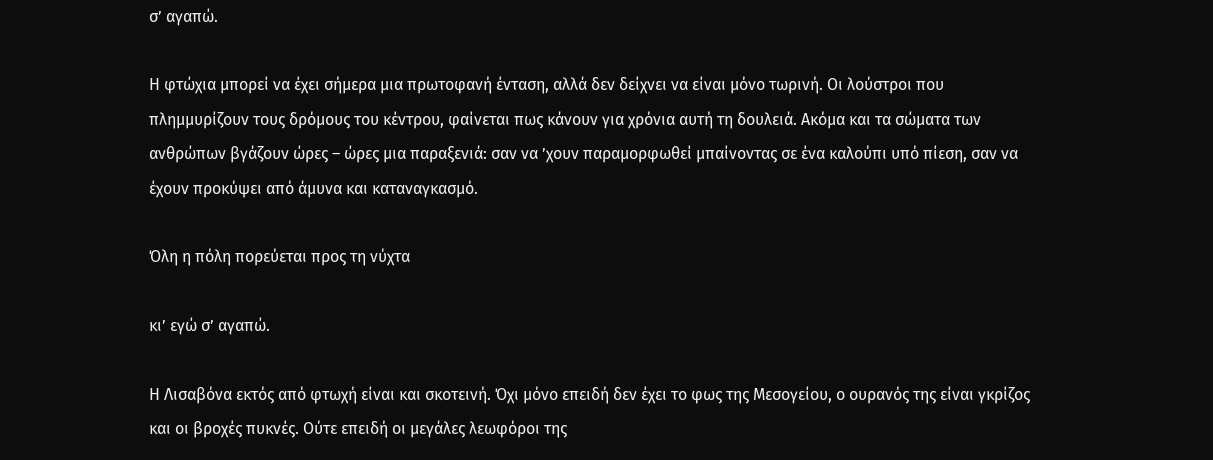σ’ αγαπώ.

Η φτώχια μπορεί να έχει σήμερα μια πρωτοφανή ένταση, αλλά δεν δείχνει να είναι μόνο τωρινή. Οι λούστροι που πλημμυρίζουν τους δρόμους του κέντρου, φαίνεται πως κάνουν για χρόνια αυτή τη δουλειά. Ακόμα και τα σώματα των ανθρώπων βγάζουν ώρες – ώρες μια παραξενιά: σαν να ’χουν παραμορφωθεί μπαίνοντας σε ένα καλούπι υπό πίεση, σαν να έχουν προκύψει από άμυνα και καταναγκασμό.

Όλη η πόλη πορεύεται προς τη νύχτα

κι’ εγώ σ’ αγαπώ.

Η Λισαβόνα εκτός από φτωχή είναι και σκοτεινή. Όχι μόνο επειδή δεν έχει το φως της Μεσογείου, ο ουρανός της είναι γκρίζος και οι βροχές πυκνές. Ούτε επειδή οι μεγάλες λεωφόροι της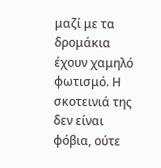μαζί με τα δρομάκια έχουν χαμηλό φωτισμό. Η σκοτεινιά της δεν είναι φόβια, ούτε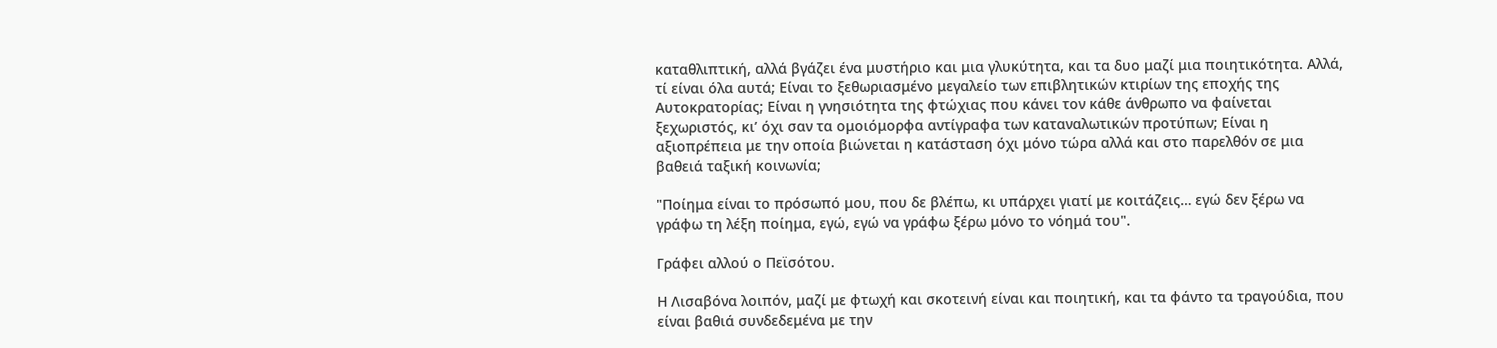καταθλιπτική, αλλά βγάζει ένα μυστήριο και μια γλυκύτητα, και τα δυο μαζί μια ποιητικότητα. Αλλά, τί είναι όλα αυτά; Είναι το ξεθωριασμένο μεγαλείο των επιβλητικών κτιρίων της εποχής της Αυτοκρατορίας; Είναι η γνησιότητα της φτώχιας που κάνει τον κάθε άνθρωπο να φαίνεται ξεχωριστός, κι’ όχι σαν τα ομοιόμορφα αντίγραφα των καταναλωτικών προτύπων; Είναι η αξιοπρέπεια με την οποία βιώνεται η κατάσταση όχι μόνο τώρα αλλά και στο παρελθόν σε μια βαθειά ταξική κοινωνία;

"Ποίημα είναι το πρόσωπό μου, που δε βλέπω, κι υπάρχει γιατί με κοιτάζεις… εγώ δεν ξέρω να γράφω τη λέξη ποίημα, εγώ, εγώ να γράφω ξέρω μόνο το νόημά του".

Γράφει αλλού ο Πεϊσότου.

Η Λισαβόνα λοιπόν, μαζί με φτωχή και σκοτεινή είναι και ποιητική, και τα φάντο τα τραγούδια, που είναι βαθιά συνδεδεμένα με την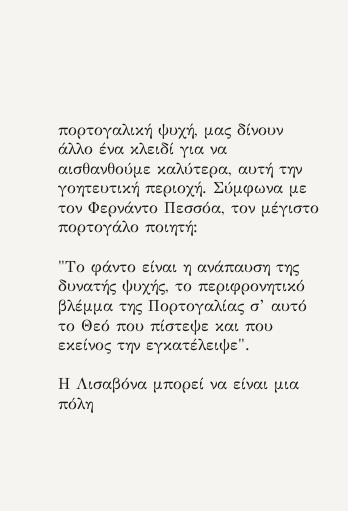πορτογαλική ψυχή, μας δίνουν άλλο ένα κλειδί για να αισθανθούμε καλύτερα, αυτή την γοητευτική περιοχή. Σύμφωνα με τον Φερνάντο Πεσσόα, τον μέγιστο πορτογάλο ποιητή:

"Το φάντο είναι η ανάπαυση της δυνατής ψυχής, το περιφρονητικό βλέμμα της Πορτογαλίας σ’ αυτό το Θεό που πίστεψε και που εκείνος την εγκατέλειψε".

Η Λισαβόνα μπορεί να είναι μια πόλη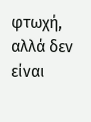φτωχή, αλλά δεν είναι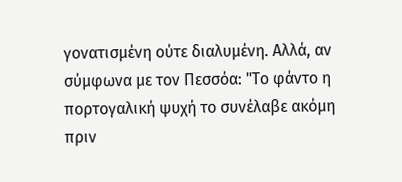γονατισμένη ούτε διαλυμένη. Αλλά, αν σύμφωνα με τον Πεσσόα: "Το φάντο η πορτογαλική ψυχή το συνέλαβε ακόμη πριν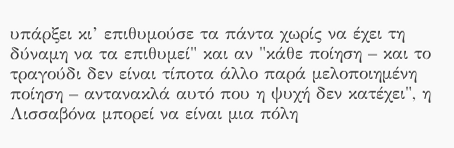υπάρξει κι’ επιθυμούσε τα πάντα χωρίς να έχει τη δύναμη να τα επιθυμεί" και αν "κάθε ποίηση – και το τραγούδι δεν είναι τίποτα άλλο παρά μελοποιημένη ποίηση – αντανακλά αυτό που η ψυχή δεν κατέχει", η Λισσαβόνα μπορεί να είναι μια πόλη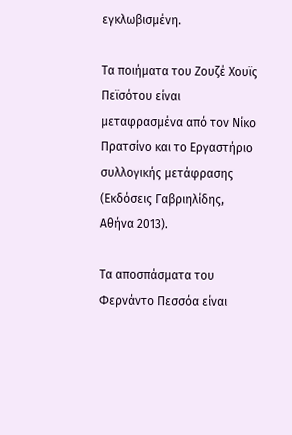εγκλωβισμένη.

Τα ποιήματα του Ζουζέ Χουϊς Πεϊσότου είναι μεταφρασμένα από τον Νίκο Πρατσίνο και το Εργαστήριο συλλογικής μετάφρασης (Εκδόσεις Γαβριηλίδης, Αθήνα 2013).

Τα αποσπάσματα του Φερνάντο Πεσσόα είναι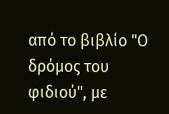από το βιβλίο "Ο δρόμος του φιδιού", με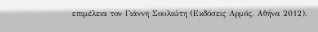επιμέλεια τον Γιάννη Σουλιώτη (Εκδόσεις Αρμός, Αθήνα 2012).